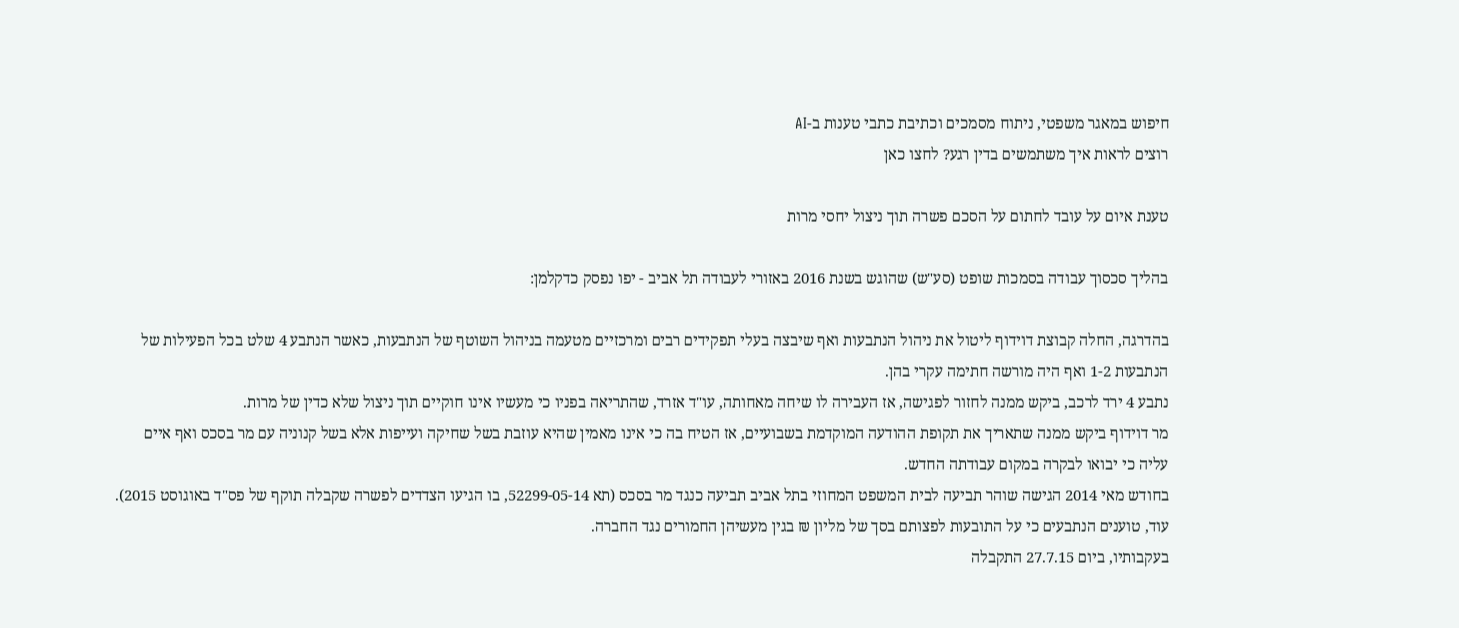חיפוש במאגר משפטי, ניתוח מסמכים וכתיבת כתבי טענות ב-AI
רוצים לראות איך משתמשים בדין רגע? לחצו כאן

טענת איום על עובד לחתום על הסכם פשרה תוך ניצול יחסי מרות

בהליך סכסוך עבודה בסמכות שופט (סע"ש) שהוגש בשנת 2016 באזורי לעבודה תל אביב - יפו נפסק כדקלמן:

בהדרגה, החלה קבוצת דוידוף ליטול את ניהול הנתבעות ואף שיבצה בעלי תפקידים רבים ומרכזיים מטעמה בניהול השוטף של הנתבעות, כאשר הנתבע 4 שלט בכל הפעילות של הנתבעות 1-2 ואף היה מורשה חתימה עקרי בהן.
נתבע 4 ירד לרכב, ביקש ממנה לחזור לפגישה, אז העבירה לו שיחה מאחותה, עו"ד אזרד, שהתריאה בפניו כי מעשיו אינו חוקיים תוך ניצול שלא כדין של מרות.
מר דוידוף ביקש ממנה שתאריך את תקופת ההודעה המוקדמת בשבועיים, אז הטיח בה כי אינו מאמין שהיא עוזבת בשל שחיקה ועייפות אלא בשל קנוניה עם מר בסכס ואף איים עליה כי יבואו לבקרה במקום עבודתה החדש.
בחודש מאי 2014 הגישה שוהר תביעה לבית המשפט המחוזי בתל אביב תביעה כנגד מר בסכס (תא 52299-05-14, בו הגיעו הצדדים לפשרה שקבלה תוקף של פס"ד באוגוסט 2015).
עוד, טוענים הנתבעים כי על התובעות לפצותם בסך של מליון ₪ בגין מעשיהן החמורים נגד החברה.
בעקבותיו, ביום 27.7.15 התקבלה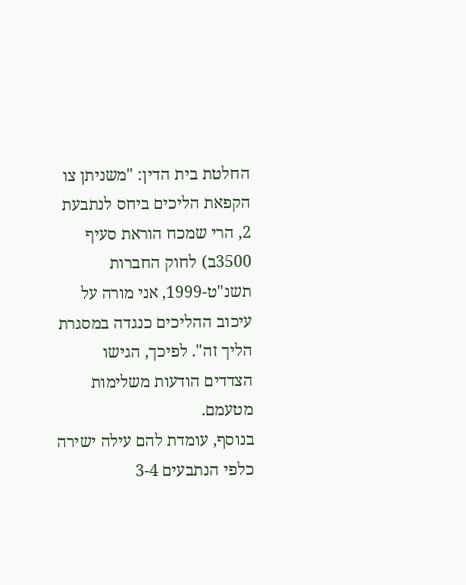החלטת בית הדין: "משניתן צו הקפאת הליכים ביחס לנתבעת 2, הרי שמכח הוראת סעיף 3500ב) לחוק החברות תשנ"ט-1999, אני מורה על עיכוב ההליכים כנגדה במסגרת הליך זה". לפיכך, הגישו הצדדים הודעות משלימות מטעמם.
בנוסף, עומדת להם עילה ישירה כלפי הנתבעים 3-4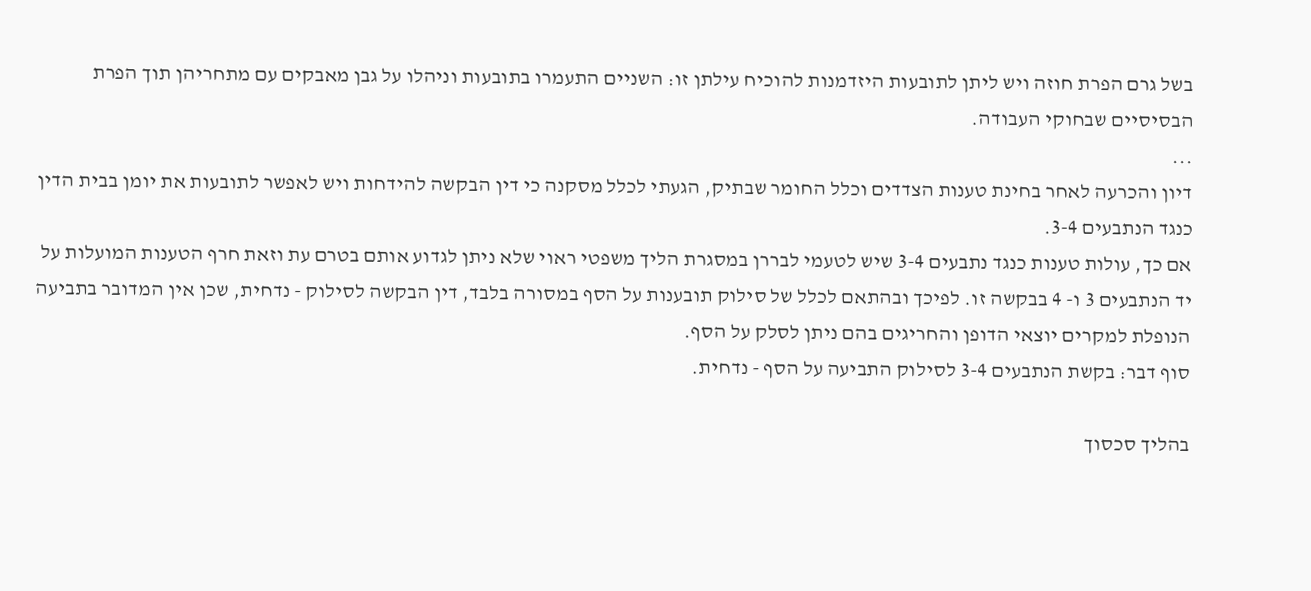בשל גרם הפרת חוזה ויש ליתן לתובעות היזדמנות להוכיח עילתן זו: השניים התעמרו בתובעות וניהלו על גבן מאבקים עם מתחריהן תוך הפרת הבסיסיים שבחוקי העבודה.
...
דיון והכרעה לאחר בחינת טענות הצדדים וכלל החומר שבתיק, הגעתי לכלל מסקנה כי דין הבקשה להידחות ויש לאפשר לתובעות את יומן בבית הדין כנגד הנתבעים 3-4.
אם כך, עולות טענות כנגד נתבעים 3-4 שיש לטעמי לבררן במסגרת הליך משפטי ראוי שלא ניתן לגדוע אותם בטרם עת וזאת חרף הטענות המועלות על יד הנתבעים 3 ו- 4 בבקשה זו. לפיכך ובהתאם לכלל של סילוק תובענות על הסף במסורה בלבד, דין הבקשה לסילוק - נדחית, שכן אין המדובר בתביעה הנופלת למקרים יוצאי הדופן והחריגים בהם ניתן לסלק על הסף.
סוף דבר: בקשת הנתבעים 3-4 לסילוק התביעה על הסף - נדחית.

בהליך סכסוך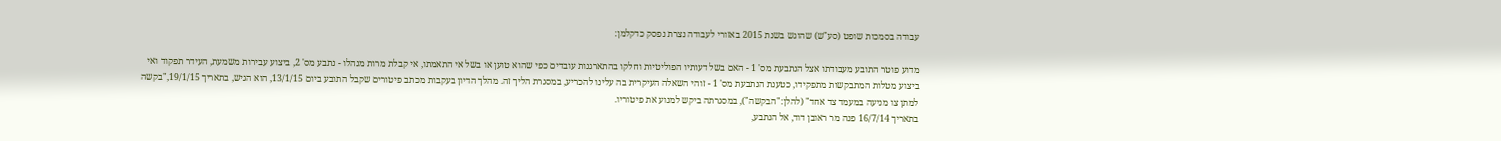עבודה בסמכות שופט (סע"ש) שהוגש בשנת 2015 באזורי לעבודה נצרת נפסק כדקלמן:

מדוע פוטר התובע מעבודתו אצל הנתבעת מס' 1 - האם בשל דעותיו הפוליטיות וחלקו בהתארגנות עובדים כפי שהוא טוען או בשל אי התאמתו, אי קבלת מרות מנהלו - נתבע מס' 2, ביצוע עבירות משמעת, העידר תפקוד ואי ביצוע מטלות המתבקשות מתפקידו, כטענת הנתבעת מס' 1 - זוהי השאלה העיקרית בה עלינו להכריע, במסגרת הליך זה. מהלך הדיון בעקבות מכתב פיטורים שקבל התובע ביום 13/1/15, הוא הגיש, בתאריך 19/1/15,"בקשה למתן צו מניעה במעמד צד אחד" (להלן:"הבקשה"), במסגרתה ביקש למנוע את פיטוריו.
בתאריך 16/7/14 פנה מר ראובן דוד, אל הנתבע,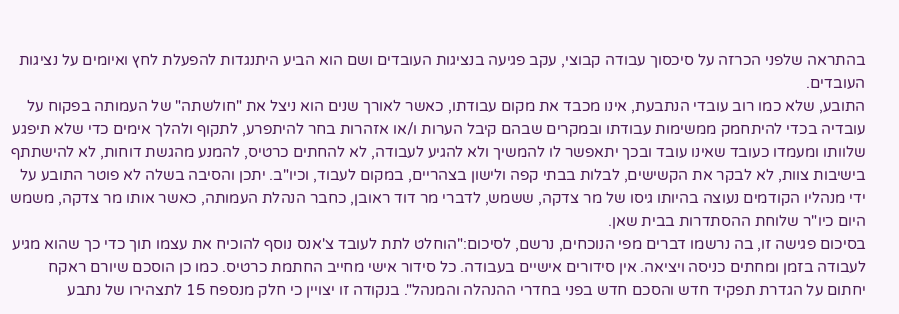בהתראה שלפני הכרזה על סיכסוך עבודה קבוצי, עקב פגיעה בנציגות העובדים ושם הוא הביע היתנגדות להפעלת לחץ ואיומים על נציגות העובדים.
התובע, שלא כמו רוב עובדי הנתבעת, אינו מכבד את מקום עבודתו, כאשר לאורך שנים הוא ניצל את "חולשתה" של העמותה בפקוח על עובדיה בכדי להיתחמק ממשימות עבודתו ובמקרים שבהם קיבל הערות ו/או אזהרות בחר להיתפרע, לתקוף ולהלך אימים כדי שלא תיפגע שלוותו ומעמדו כעובד שאינו עובד ובכך יתאפשר לו להמשיך ולא להגיע לעבודה, לא להחתים כרטיס, להמנע מהגשת דוחות, לא להישתתף בישיבות צוות, לא לבקר את הקשישים, לבלות בבתי קפה ולישון בצהריים, במקום לעבוד, וכיו"ב. יתכן והסיבה בשלה לא פוטר התובע על ידי מנהליו הקודמים נעוצה בהיותו גיסו של מר צדקה, ששמש, לדברי מר דוד ראובן, כחבר הנהלת העמותה, כאשר אותו מר צדקה, משמש היום כיו"ר שלוחת ההסתדרות בבית שאן.
בסיכום פגישה זו, בה נרשמו דברים מפי הנוכחים, נרשם, לסיכום:"הוחלט לתת לעובד צ'אנס נוסף להוכיח את עצמו תוך כדי כך שהוא מגיע לעבודה בזמן ומחתים כניסה ויציאה. אין סידורים אישיים בעבודה. כל סידור אישי מחייב החתמת כרטיס. כמו כן הוסכם שיורם ראקח יחתום על הגדרת תפקיד חדש והסכם חדש בפני בחדרי ההנהלה והמנהל". בנקודה זו יצויין כי חלק מנספח 15 לתצהירו של נתבע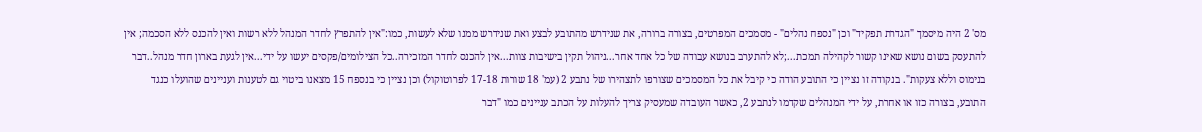מס' 2 היה מיסמך "הגדרת תפקיד" וכן "נספח נהלים" - מסמכים המפרטים, בצורה ברורה, את שנידרש מהתובע לבצע ואת שנידרש ממנו שלא לעשות, כמו:"אין להתפרץ לחדר המנהל ללא רשות ואין להכנס ללא הסכמה; אין להתעסק בשום נושא שאינו קשור לקהילה תמכת...;לא להתערב בנושא עבודה של כל אחד אחר...ניהול תקין בישיבות צוות...אין להכנס לחדר המזכירה..כל הצילומים/פקסים יעשו על ידי...אין לגעת בארון חדר מנהל..דבר בנימוס וללא צעקות". בנקודה זו נציין כי התובע הודה כי קיבל את כל המסמכים שצורפו לתצהירו של נתבע 2 (עמ' 18 שורות 17-18 לפרוטוקול) וכן נציין כי בנספח 15 מצאנו ביטוי גם לטענות ועניינים שהועלו כנגד התובע, בצורה כזו או אחרת, על ידי המנהלים שקדמו לנתבע 2, כאשר העובדה שמעסיק צריך להעלות על הכתב עניינים כמו "דבר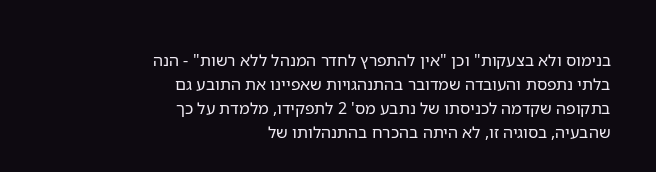בנימוס ולא בצעקות" וכן "אין להתפרץ לחדר המנהל ללא רשות" - הנה בלתי נתפסת והעובדה שמדובר בהתנהגויות שאפיינו את התובע גם בתקופה שקדמה לכניסתו של נתבע מס' 2 לתפקידו, מלמדת על כך שהבעיה, בסוגיה זו, לא היתה בהכרח בהתנהלותו של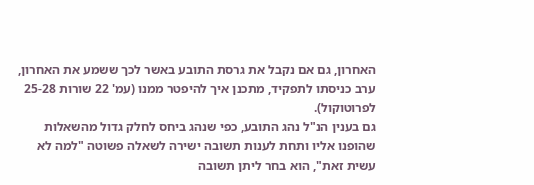האחרון, גם אם נקבל את גרסת התובע באשר לכך ששמע את האחרון, ערב כניסתו לתפקיד, מתכנן איך להיפטר ממנו (עמ' 22 שורות 25-28 לפרוטוקול).
גם בענין הנ"ל נהג התובע, כפי שנהג ביחס לחלק גדול מהשאלות שהופנו אליו ותחת לענות תשובה ישירה לשאלה פשוטה "למה לא עשית זאת", הוא בחר ליתן תשובה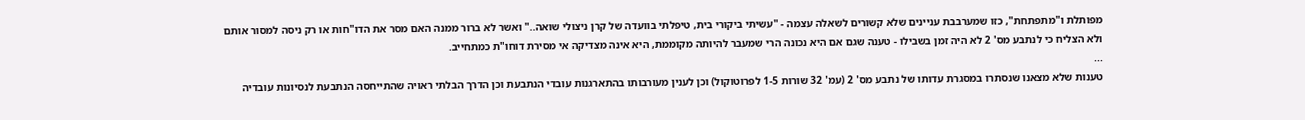מפותלת ו"מתפתחת", כזו שמערבבת עניינים שלא קשורים לשאלה עצמה - "עשיתי ביקורי בית, טיפלתי בוועדה של קרן ניצולי שואה.." ואשר לא ברור ממנה האם מסר את הדו"חות או רק ניסה למסור אותם ולא הצליח כי לנתבע מס' 2 לא היה זמן בשבילו - טענה שגם אם היא נכונה הרי שמעבר להיותה מקוממת, היא אינה מצדיקה אי מסירת דוחו"ת כמתחייב.
...
טענות שלא מצאנו שנסתרו במסגרת עדותו של נתבע מס' 2 (עמ' 32 שורות 1-5 לפרוטוקול) וכן לענין מעורבותו בהתארגנות עובדי הנתבעת וכן הדרך הבלתי ראויה שהתייחסה הנתבעת לנסיונות עובדיה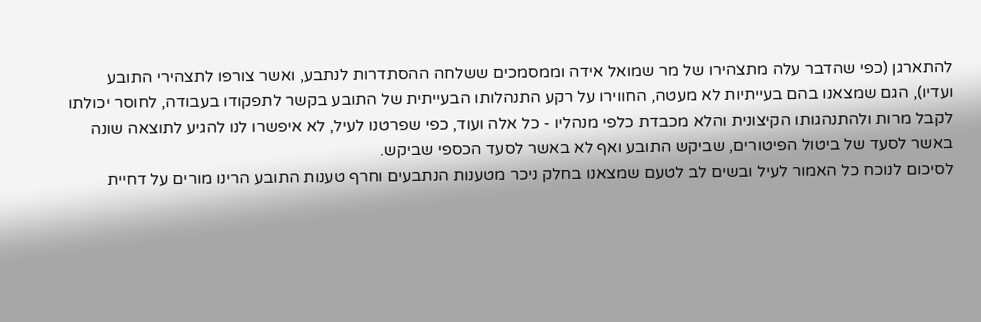להתארגן (כפי שהדבר עלה מתצהירו של מר שמואל אידה וממסמכים ששלחה ההסתדרות לנתבע, ואשר צורפו לתצהירי התובע ועדיו), הגם שמצאנו בהם בעייתיות לא מעטה, החווירו על רקע התנהלותו הבעייתית של התובע בקשר לתפקודו בעבודה, לחוסר יכולתו לקבל מרות ולהתנהגותו הקיצונית והלא מכבדת כלפי מנהליו - כל אלה ועוד, כפי שפרטנו לעיל, לא איפשרו לנו להגיע לתוצאה שונה באשר לסעד של ביטול הפיטורים, שביקש התובע ואף לא באשר לסעד הכספי שביקש.
לסיכום לנוכח כל האמור לעיל ובשים לב לטעם שמצאנו בחלק ניכר מטענות הנתבעים וחרף טענות התובע הרינו מורים על דחיית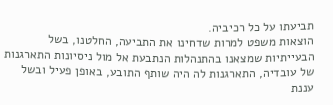תביעתו על כל רכיביה.
הוצאות משפט למרות שדחינו את התביעה, החלטנו, בשל הבעייתיות שמצאנו בהתנהלות הנתבעת אל מול ניסיונות התארגנות של עובדיה, התארגנות לה היה שותף התובע, באופן פעיל ובשל עננת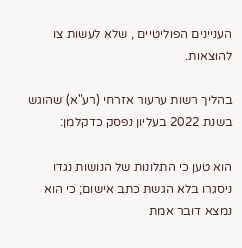העניינים הפוליטיים , שלא לעשות צו להוצאות.

בהליך רשות ערעור אזרחי (רע"א) שהוגש בשנת 2022 בעליון נפסק כדקלמן:

הוא טען כי התלונות של הנושות נגדו ניסגרו בלא הגשת כתב אישום; כי הוא נמצא דובר אמת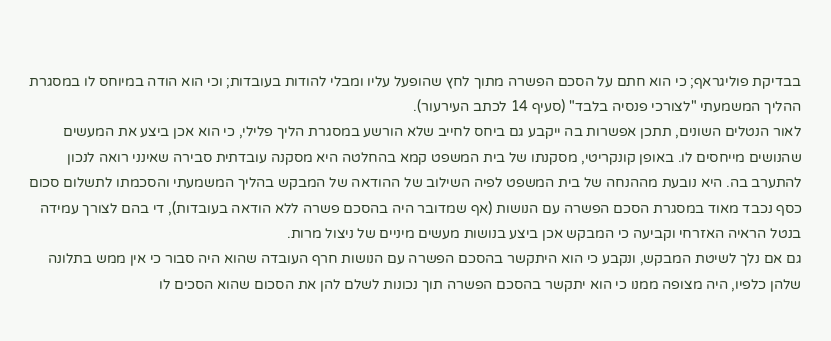בבדיקת פוליגראף; כי הוא חתם על הסכם הפשרה מתוך לחץ שהופעל עליו ומבלי להודות בעובדות; וכי הוא הודה במיוחס לו במסגרת ההליך המשמעתי "לצורכי פנסיה בלבד" (סעיף 14 לכתב העירעור).
לאור הנטלים השונים, תתכן אפשרות בה ייקבע גם ביחס לחייב שלא הורשע במסגרת הליך פלילי, כי הוא אכן ביצע את המעשים שהנושים מייחסים לו. באופן קונקריטי, מסקנתו של בית המשפט קמא בהחלטה היא מסקנה עובדתית סבירה שאינני רואה לנכון להתערב בה. היא נובעת מההנחה של בית המשפט לפיה השילוב של ההודאה של המבקש בהליך המשמעתי והסכמתו לתשלום סכום כסף נכבד מאוד במסגרת הסכם הפשרה עם הנושות (אף שמדובר היה בהסכם פשרה ללא הודאה בעובדות), די בהם לצורך עמידה בנטל הראיה האזרחי וקביעה כי המבקש אכן ביצע בנושות מעשים מיניים של ניצול מרות.
גם אם נלך לשיטת המבקש, ונקבע כי הוא היתקשר בהסכם הפשרה עם הנושות חרף העובדה שהוא היה סבור כי אין ממש בתלונה שלהן כלפיו, היה מצופה ממנו כי הוא יתקשר בהסכם הפשרה תוך נכונות לשלם להן את הסכום שהוא הסכים לו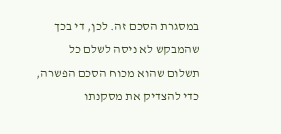במסגרת הסכם זה. לכן, די בכך שהמבקש לא ניסה לשלם כל תשלום שהוא מכוח הסכם הפשרה, כדי להצדיק את מסקנתו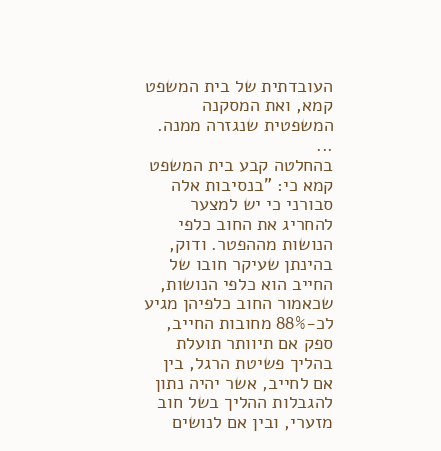העובדתית של בית המשפט קמא, ואת המסקנה המשפטית שנגזרה ממנה.
...
בהחלטה קבע בית המשפט קמא כי: "בנסיבות אלה סבורני כי יש למצער להחריג את החוב כלפי הנושות מההפטר. ודוק, בהינתן שעיקר חובו של החייב הוא כלפי הנושות, שכאמור החוב כלפיהן מגיע לכ-88% מחובות החייב, ספק אם תיוותר תועלת בהליך פשיטת הרגל, בין אם לחייב, אשר יהיה נתון להגבלות ההליך בשל חוב מזערי, ובין אם לנושים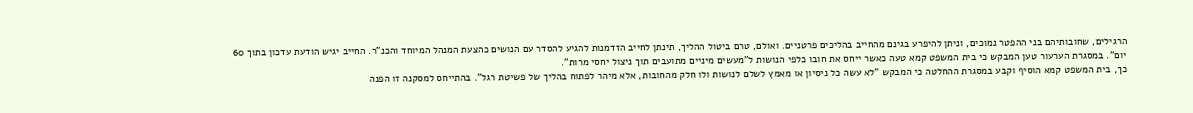הרגילים, שחובותיהם בני ההפטר נמוכים, וניתן להיפרע בגינם מהחייב בהליכים פרטניים. ואולם, טרם ביטול ההליך, תינתן לחייב הזדמנות להגיע להסדר עם הנושים כהצעת המנהל המיוחד והכנ"ר. החייב יגיש הודעת עדכון בתוך 60 יום". במסגרת הערעור טען המבקש כי בית המשפט קמא טעה כאשר ייחס את חובו כלפי הנושות ל"מעשים מיניים מתועבים תוך ניצול יחסי מרות".
כך, בית המשפט קמא הוסיף וקבע במסגרת ההחלטה כי המבקש "לא עשה כל ניסיון או מאמץ לשלם לנושות ולו חלק מהחובות, אלא מיהר לפתוח בהליך של פשיטת רגל". בהתייחס למסקנה זו הפנה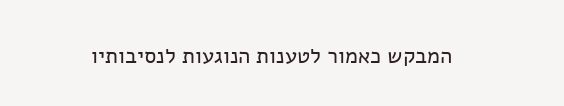המבקש כאמור לטענות הנוגעות לנסיבותיו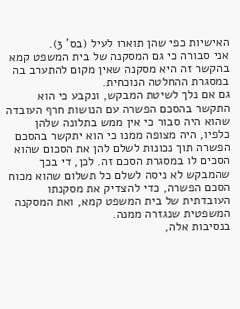האישיות כפי שהן תוארו לעיל (בס' 3).
אני סבורה כי גם המסקנה של בית המשפט קמא בהקשר זה היא מסקנה שאין מקום להתערב בה במסגרת ההחלטה הנוכחית.
גם אם נלך לשיטת המבקש, ונקבע כי הוא התקשר בהסכם הפשרה עם הנושות חרף העובדה שהוא היה סבור כי אין ממש בתלונה שלהן כלפיו, היה מצופה ממנו כי הוא יתקשר בהסכם הפשרה תוך נכונות לשלם להן את הסכום שהוא הסכים לו במסגרת הסכם זה. לכן, די בכך שהמבקש לא ניסה לשלם כל תשלום שהוא מכוח הסכם הפשרה, כדי להצדיק את מסקנתו העובדתית של בית המשפט קמא, ואת המסקנה המשפטית שנגזרה ממנה.
בנסיבות אלה,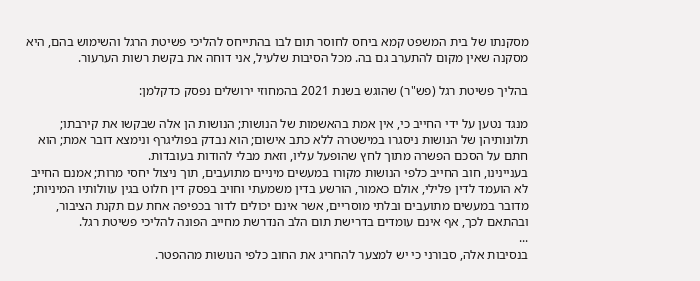מסקנתו של בית המשפט קמא ביחס לחוסר תום לבו בהתייחס להליכי פשיטת הרגל והשימוש בהם, היא מסקנה שאין מקום להתערב גם בה. מכל הסיבות שלעיל, אני דוחה את בקשת רשות הערעור.

בהליך פשיטת רגל (פש"ר) שהוגש בשנת 2021 בהמחוזי ירושלים נפסק כדקלמן:

מנגד נטען על ידי החייב כי, אין אמת בהאשמות של הנושות; הנושות הן אלה שבקשו את קירבתו; תלונותיהן של הנושות ניסגרו במישטרה ללא כתב אישום; הוא נבדק בפוליגרף ונימצא דובר אמת; הוא חתם על הסכם הפשרה מתוך לחץ שהופעל עליו, וזאת מבלי להודות בעובדות.
בעניינינו, חוב החייב כלפי הנושות מקורו במעשים מיניים מתועבים, תוך ניצול יחסי מרות; אמנם החייב לא הועמד לדין פלילי, אולם כאמור, הורשע בדין משמעתי וחויב בפסק דין חלוט בגין עוולותיו המיניות; מדובר במעשים מתועבים ובלתי מוסריים, אשר אינם יכולים לדור בכפיפה אחת עם תקנת הציבור, ובהתאם לכך, אף אינם עומדים בדרישת תום הלב הנדרשת מחייב הפונה להליכי פשיטת רגל.
...
בנסיבות אלה, סבורני כי יש למצער להחריג את החוב כלפי הנושות מההפטר.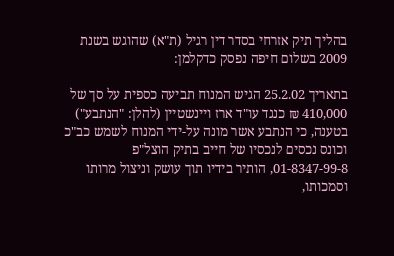בהליך תיק אזרחי בסדר דין רגיל (ת"א) שהוגש בשנת 2009 בשלום חיפה נפסק כדקלמן:

בתאריך 25.2.02 הגיש המנוח תביעה כספית על סך של 410,000 ₪ כנגד עו"ד ארז ויינשטיין (להלן: "הנתבע") בטענה, כי הנתבע אשר מונה על-ידי המנוח לשמש כב"כ וכונס נכסים לנכסיו של חייב בתיק הוצל"פ 01-8347-99-8, הותיר בידיו תוך עושק וניצול מרותו וסמכותו,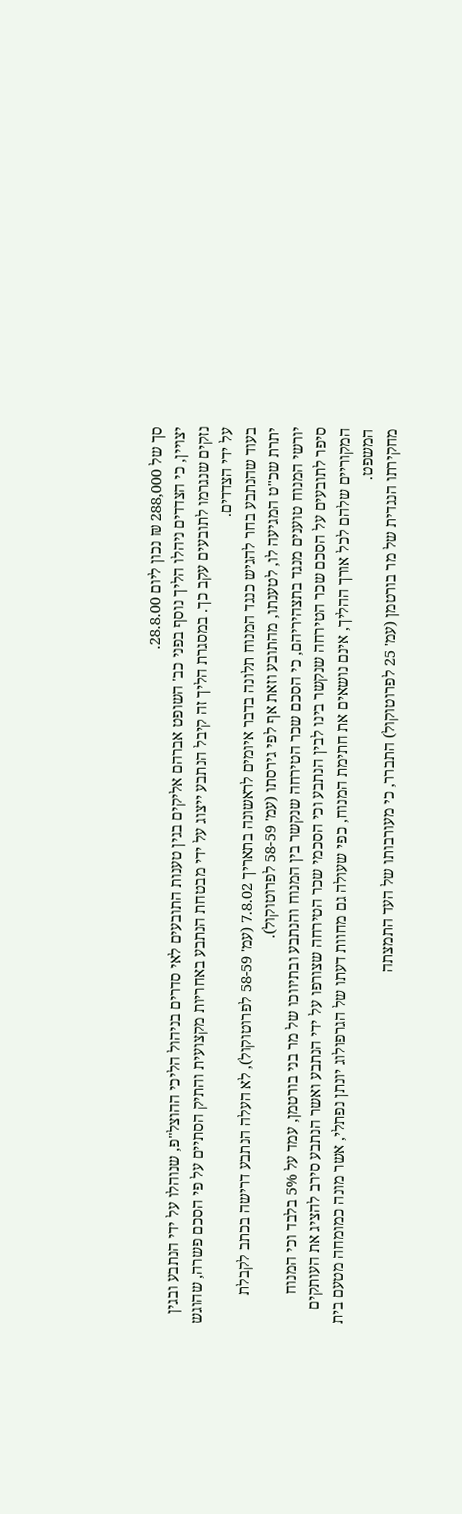סך של 288,000 ₪ נכון ליום 28.8.00.
יצויין, כי הצדדים ניהלו הליך נוסף בפני כב' השופט אברהם אליקים בגין טענות התובעים לאי סדרים בניהול הליכי ההוצל"פ, שנוהלו על ידי הנתבע ובגין נזקים שנגרמו לתובעים עקב כך. במסגרת הליך זה קיבל הנתבע ייצוג על ידי מבטחת הנתבע באחריות מקצועית והתיק הסתיים על פי הסכם פשרה, שהוגש על ידי הצדדים.
בעוד שהנתבע בחר להגיש כנגד המנוח תלונה בדבר איומים לראשונה בתאריך 7.8.02 (עמ' 58-59 לפרוטוקול), לא העלה הנתבע דרישה בכתב לקבלת יתרת שכ"ט המגיעה לו, לטענתו, מהתובע וזאת אף לפי גירסתו (עמ' 58-59 לפרוטוקול).
יורשי המנוח טוענים מנגד בתצהיריהם, כי הסכם שכר הטירחה שנקשר בין המנוח והנתבע ובתיווכו של מר בני בורטמן, עמד על 5% בלבד וכי המנוח סיפר לתובעים על הסכם שכר הטירחה שנקשר בינו לבין הנתבע וכי הסכמי שכר הטירחה שצורפו על ידי הנתבע ואשר הנתבע סירב להציג את העותקים המקוריים שלהם לכל אורך ההליך, אינם נושאים את חתימת המנוח, כפי שעולה גם מחוות דעתו של הגרפולוג יונתן נפתלי, אשר מונה כמומחה מטעם בית המשפט.
מחקירתו הנגדית של מר בורטמן (עמ' 25 לפרוטוקול) התברר, כי מעורבותו של העד התמצתה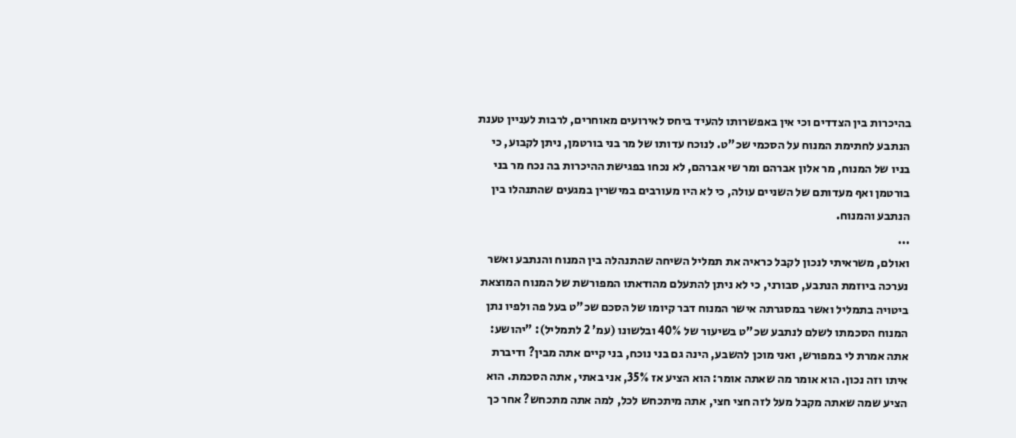בהיכרות בין הצדדים וכי אין באפשרותו להעיד ביחס לאירועים מאוחרים, לרבות לעניין טענת הנתבע לחתימת המנוח על הסכמי שכ"ט. לנוכח עדותו של מר בני בורטמן, ניתן לקבוע, כי בניו של המנוח, מר אלון אברהם ומר שי אברהם, לא נכחו בפגישת ההיכרות בה נכח מר בני בורטמן ואף מעדותם של השניים עולה, כי לא היו מעורבים במישרין במגעים שהתנהלו בין הנתבע והמנוח.
...
ואולם, משראיתי לנכון לקבל כראיה את תמליל השיחה שהתנהלה בין המנוח והנתבע ואשר נערכה ביוזמת הנתבע, סבורני, כי לא ניתן להתעלם מהודאתו המפורשת של המנוח המוצאת ביטויה בתמליל ואשר במסגרתה אישר המנוח דבר קיומו של הסכם שכ"ט בעל פה ולפיו נתן המנוח הסכמתו לשלם לנתבע שכ"ט בשיעור של 40% ובלשונו (עמ' 2 לתמליל): "יהושע: אתה אמרת לי במפורש, ואני מוכן להשבע, הינה גם בני נוכח, בני קיים אתה מבין? ודיברת איתו וזה נכון. הוא אומר מה שאתה אומר: הוא הציע אז 35%, אני באתי, אתה הסכמת. הוא הציע שמה שאתה מקבל מעל לזה חצי חצי, אתה מיתכחש לכל, למה אתה מתכחש? אחר כך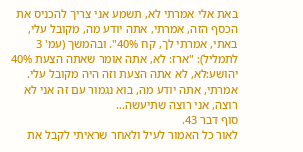באת אלי אמרתי לא, תשמע אני צריך להכניס את הכסף הזה, אמרתי, אתה יודע מה, מקובל עלי, באתי, אמרתי לך, קח 40%". ובהמשך (עמ' 3 לתמליל): "ארז: לא, אתה אומר שאתה הצעת 40% יהושע:לא, לא אתה הצעת וזה היה מקובל עלי. אמרתי, אתה יודע מה, בוא נגמור עם זה אני לא רוצה, אני רוצה שתיעשה...
סוף דבר 43.
לאור כל האמור לעיל ולאחר שראיתי לקבל את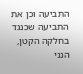התביעה וכן את התביעה שכנגד בחלקה הקטן, הנני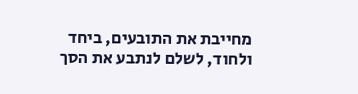מחייבת את התובעים, ביחד ולחוד, לשלם לנתבע את הסך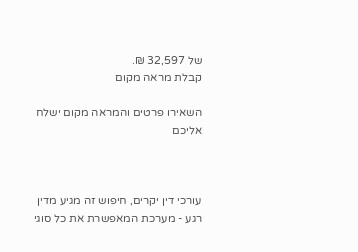של 32,597 ₪.
קבלת מראה מקום

השאירו פרטים והמראה מקום ישלח אליכם



עורכי דין יקרים, חיפוש זה מגיע מדין רגע - מערכת המאפשרת את כל סוגי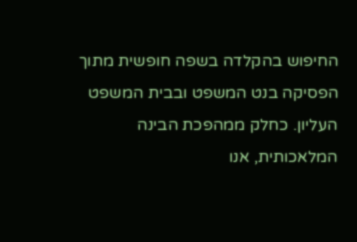החיפוש בהקלדה בשפה חופשית מתוך הפסיקה בנט המשפט ובבית המשפט העליון. כחלק ממהפכת הבינה המלאכותית, אנו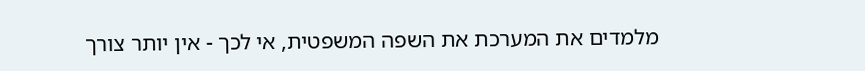מלמדים את המערכת את השפה המשפטית, אי לכך - אין יותר צורך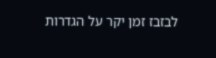לבזבז זמן יקר על הגדרות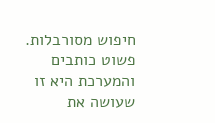חיפוש מסורבלות. פשוט כותבים והמערכת היא זו שעושה את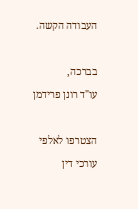העבודה הקשה.

בברכה,
עו"ד רונן פרידמן

הצטרפו לאלפי עורכי דין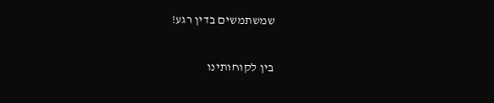שמשתמשים בדין רגע!

בין לקוחותינו